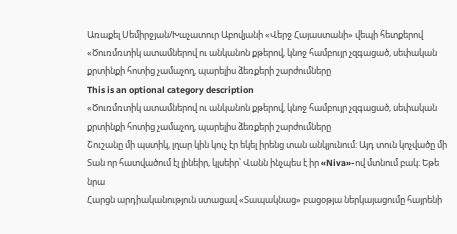Առաքել Սեմիրջյան/Խաչատուր Աբովյանի «Վերջ Հայաստանի» վեպի հետքերով
«Ծուռմռտիկ ատամներով ու անկանոն քթերով, կնոջ համբույր չզգացած, սեփական քրտինքի հոտից չամաչող, պարելիս ձեռքերի շարժումները
This is an optional category description
«Ծուռմռտիկ ատամներով ու անկանոն քթերով, կնոջ համբույր չզգացած, սեփական քրտինքի հոտից չամաչող, պարելիս ձեռքերի շարժումները
Շուշանը մի պստիկ, լղար կին կուչ էր եկել իրենց տան անկյունում: Այդ տուն կոչվածը մի
Տան որ հատվածում էլ լինեիր, կլսեիր՝ Վանն ինչպես է իր «Niva»-ով մտնում բակ։ Եթե նրա
Հարցն արդիականություն ստացավ «Տապակնաց» բացօթյա ներկայացումը հայրենի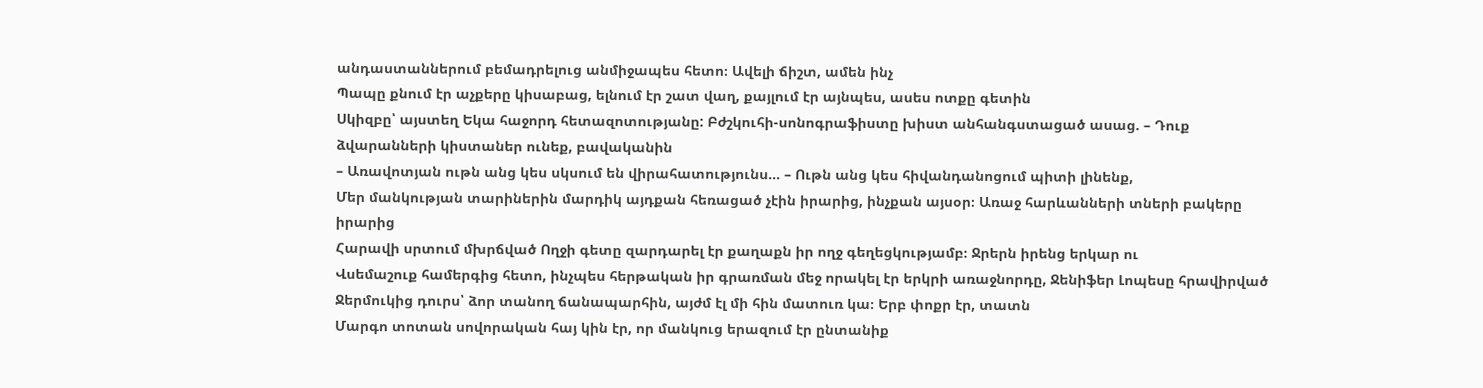անդաստաններում բեմադրելուց անմիջապես հետո։ Ավելի ճիշտ, ամեն ինչ
Պապը քնում էր աչքերը կիսաբաց, ելնում էր շատ վաղ, քայլում էր այնպես, ասես ոտքը գետին
Սկիզբը՝ այստեղ Եկա հաջորդ հետազոտությանը: Բժշկուհի-սոնոգրաֆիստը խիստ անհանգստացած ասաց. – Դուք ձվարանների կիստաներ ունեք, բավականին
– Առավոտյան ութն անց կես սկսում են վիրահատությունս… – Ութն անց կես հիվանդանոցում պիտի լինենք,
Մեր մանկության տարիներին մարդիկ այդքան հեռացած չէին իրարից, ինչքան այսօր։ Առաջ հարևանների տների բակերը իրարից
Հարավի սրտում մխրճված Ողջի գետը զարդարել էր քաղաքն իր ողջ գեղեցկությամբ։ Ջրերն իրենց երկար ու
Վսեմաշուք համերգից հետո, ինչպես հերթական իր գրառման մեջ որակել էր երկրի առաջնորդը, Ջենիֆեր Լոպեսը հրավիրված
Ջերմուկից դուրս՝ ձոր տանող ճանապարհին, այժմ էլ մի հին մատուռ կա։ Երբ փոքր էր, տատն
Մարգո տոտան սովորական հայ կին էր, որ մանկուց երազում էր ընտանիք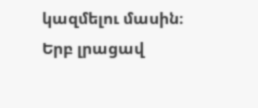կազմելու մասին։ Երբ լրացավ